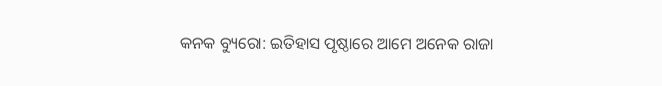କନକ ବ୍ୟୁରୋ: ଇତିହାସ ପୃଷ୍ଠାରେ ଆମେ ଅନେକ ରାଜା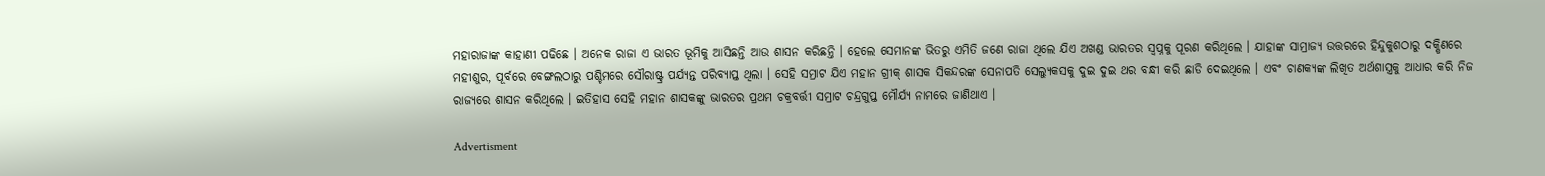ମହାରାଜାଙ୍କ କାହାଣୀ ପଢିଛେ । ଅନେକ ରାଜା ଏ ଭାରତ ଭୂମିକୁ ଆସିଛନ୍ତି ଆଉ ଶାସନ କରିଛନ୍ତି । ହେଲେ ସେମାନଙ୍କ ଭିତରୁ ଏମିତି ଜଣେ ରାଜା ଥିଲେ ଯିଏ ଅଖଣ୍ଡ ଭାରତର ସ୍ୱପ୍ନକୁ ପୂରଣ କରିଥିଲେ । ଯାହାଙ୍କ ସାମ୍ରାଜ୍ୟ ଉତ୍ତରରେ ହିନ୍ଦୁକୁଶଠାରୁ ଦକ୍ଷିଣରେ ମହୀଶୁର, ପୂର୍ବରେ ବେଙ୍ଗଲଠାରୁ ପଶ୍ଚିମରେ ସୌରାଷ୍ଟ୍ର ପର୍ଯ୍ୟନ୍ତ ପରିବ୍ୟାପ୍ତ ଥିଲା । ସେହି ସମ୍ରାଟ ଯିଏ ମହାନ ଗ୍ରୀକ୍ ଶାସକ ସିକନ୍ଦରଙ୍କ ସେନାପତି ସେଲ୍ୟୁକସକୁ ଦୁଇ ଦୁଇ ଥର ବନ୍ଧୀ କରି ଛାଡି ଦେଇଥିଲେ । ଏବଂ ଚାଣକ୍ୟଙ୍କ ଲିଖିତ ଅର୍ଥଶାସ୍ତ୍ରକୁ ଆଧାର କରି ନିଜ ରାଜ୍ୟରେ ଶାସନ କରିଥିଲେ । ଇତିହାସ ସେହି ମହାନ ଶାସକଙ୍କୁ ଭାରତର ପ୍ରଥମ ଚକ୍ରବର୍ତ୍ତୀ ସମ୍ରାଟ ଚନ୍ଦ୍ରଗୁପ୍ତ ମୌର୍ଯ୍ୟ ନାମରେ ଜାଣିଥାଏ ।

Advertisment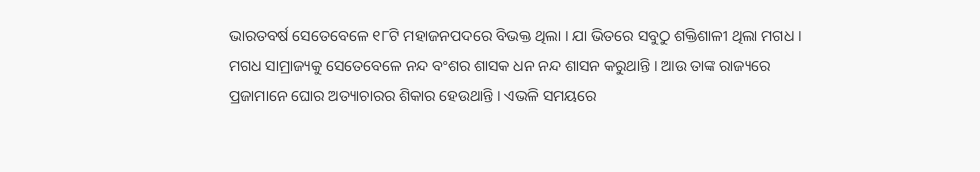ଭାରତବର୍ଷ ସେତେବେଳେ ୧୮ଟି ମହାଜନପଦରେ ବିଭକ୍ତ ଥିଲା । ଯା ଭିତରେ ସବୁଠୁ ଶକ୍ତିଶାଳୀ ଥିଲା ମଗଧ । ମଗଧ ସାମ୍ରାଜ୍ୟକୁ ସେତେବେଳେ ନନ୍ଦ ବଂଶର ଶାସକ ଧନ ନନ୍ଦ ଶାସନ କରୁଥାନ୍ତି । ଆଉ ତାଙ୍କ ରାଜ୍ୟରେ ପ୍ରଜାମାନେ ଘୋର ଅତ୍ୟାଚାରର ଶିକାର ହେଉଥାନ୍ତି । ଏଭଳି ସମୟରେ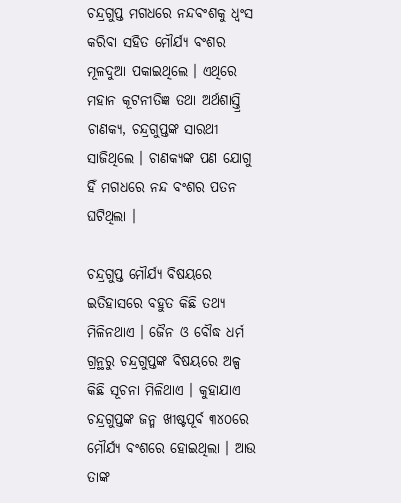ଚନ୍ଦ୍ରଗୁପ୍ତ ମଗଧରେ ନନ୍ଦବଂଶକୁ ଧ୍ୱଂସ କରିବା ସହିତ ମୌର୍ଯ୍ୟ ବଂଶର ମୂଳଦୁଆ ପକାଇଥିଲେ । ଏଥିରେ ମହାନ କୂଟନୀତିଜ୍ଞ ତଥା ଅର୍ଥଶାସ୍ତ୍ରି ଚାଣକ୍ୟ, ଚନ୍ଦ୍ରଗୁପ୍ତଙ୍କ ସାରଥୀ ସାଜିଥିଲେ । ଚାଣକ୍ୟଙ୍କ ପଣ ଯୋଗୁ ହିଁ ମଗଧରେ ନନ୍ଦ ବଂଶର ପତନ ଘଟିଥିଲା ।

ଚନ୍ଦ୍ରଗୁପ୍ତ ମୌର୍ଯ୍ୟ ବିଷୟରେ ଇତିହାସରେ ବହୁତ କିଛି ତଥ୍ୟ ମିଳିନଥାଏ । ଜୈନ ଓ ବୌଦ୍ଧ ଧର୍ମ ଗ୍ରନ୍ଥରୁ ଚନ୍ଦ୍ରଗୁପ୍ତଙ୍କ ବିଷୟରେ ଅଳ୍ପ କିଛି ସୂଚନା ମିଳିଥାଏ । କୁହାଯାଏ ଚନ୍ଦ୍ରଗୁପ୍ତଙ୍କ ଜନ୍ମ ଖୀଷ୍ଟପୂର୍ବ ୩୪୦ରେ ମୌର୍ଯ୍ୟ ବଂଶରେ ହୋଇଥିଲା । ଆଉ ତାଙ୍କ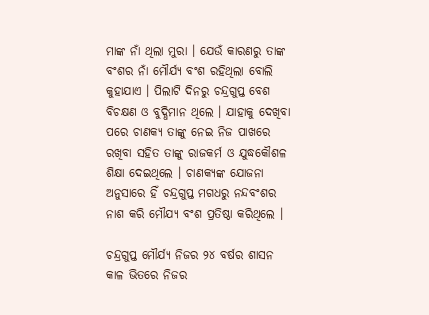ମାଙ୍କ ନାଁ ଥିଲା ମୁରା । ଯେଉଁ କାରଣରୁ ତାଙ୍କ ବଂଶର ନାଁ ମୌର୍ଯ୍ୟ ବଂଶ ରହିଥିଲା ବୋଲି କୁହାଯାଏ । ପିଲାଟି ଦିନରୁ ଚନ୍ଦ୍ରଗୁପ୍ତ ବେଶ ବିଚକ୍ଷଣ ଓ ବୁଦ୍ଧିମାନ ଥିଲେ । ଯାହାକୁ ଦେଖିବା ପରେ ଚାଣକ୍ୟ ତାଙ୍କୁ ନେଇ ନିଜ ପାଖରେ ରଖିବା ସହିତ ତାଙ୍କୁ ରାଜକର୍ମ ଓ ଯୁଦ୍ଧକୌଶଳ ଶିକ୍ଷା ଦେଇଥିଲେ । ଚାଣକ୍ୟଙ୍କ ଯୋଜନା ଅନୁସାରେ ହିଁ ଚନ୍ଦ୍ରଗୁପ୍ତ ମଗଧରୁ ନନ୍ଦବଂଶର ନାଶ କରି ମୌଯ୍ୟ ବଂଶ ପ୍ରତିଷ୍ଠା କରିଥିଲେ ।

ଚନ୍ଦ୍ରଗୁପ୍ତ ମୌର୍ଯ୍ୟ ନିଜର ୨୪ ବର୍ଷର ଶାସନ କାଳ ଭିତରେ ନିଜର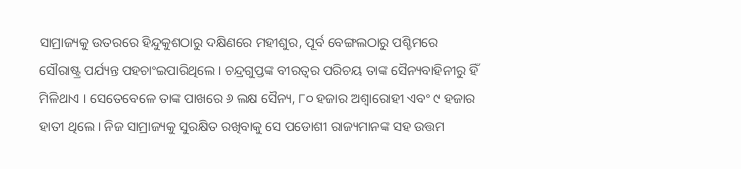ସାମ୍ରାଜ୍ୟକୁ ଉତରରେ ହିନ୍ଦୁକୁଶଠାରୁ ଦକ୍ଷିଣରେ ମହୀଶୁର, ପୂର୍ବ ବେଙ୍ଗଲଠାରୁ ପଶ୍ଚିମରେ ସୌରାଷ୍ଟ୍ର ପର୍ଯ୍ୟନ୍ତ ପହଚାଂଇପାରିଥିଲେ । ଚନ୍ଦ୍ରଗୁପ୍ତଙ୍କ ବୀରତ୍ୱର ପରିଚୟ ତାଙ୍କ ସୈନ୍ୟବାହିନୀରୁ ହିଁ ମିଳିଥାଏ । ସେତେବେଳେ ତାଙ୍କ ପାଖରେ ୬ ଲକ୍ଷ ସୈନ୍ୟ, ୮୦ ହଜାର ଅଶ୍ୱାରୋହୀ ଏବଂ ୯ ହଜାର ହାତୀ ଥିଲେ । ନିଜ ସାମ୍ରାଜ୍ୟକୁ ସୁରକ୍ଷିତ ରଖିବାକୁ ସେ ପଡୋଶୀ ରାଜ୍ୟମାନଙ୍କ ସହ ଉତ୍ତମ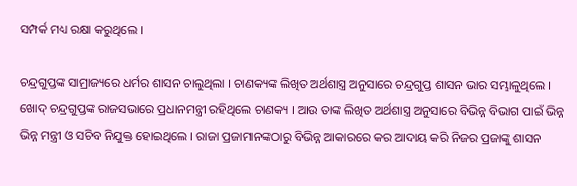ସମ୍ପର୍କ ମଧ୍ୟ ରକ୍ଷା କରୁଥିଲେ ।

ଚନ୍ଦ୍ରଗୁପ୍ତଙ୍କ ସାମ୍ରାଜ୍ୟରେ ଧର୍ମର ଶାସନ ଚାଲୁଥିଲା । ଚାଣକ୍ୟଙ୍କ ଲିଖିତ ଅର୍ଥଶାସ୍ତ୍ର ଅନୁସାରେ ଚନ୍ଦ୍ରଗୁପ୍ତ ଶାସନ ଭାର ସମ୍ଭାଳୁଥିଲେ । ଖୋଦ୍ ଚନ୍ଦ୍ରଗୁପ୍ତଙ୍କ ରାଜସଭାରେ ପ୍ରଧାନମନ୍ତ୍ରୀ ରହିଥିଲେ ଚାଣକ୍ୟ । ଆଉ ତାଙ୍କ ଲିଖିତ ଅର୍ଥଶାସ୍ତ୍ର ଅନୁସାରେ ବିଭିନ୍ନ ବିଭାଗ ପାଇଁ ଭିନ୍ନ ଭିନ୍ନ ମନ୍ତ୍ରୀ ଓ ସଚିବ ନିଯୁକ୍ତ ହୋଇଥିଲେ । ରାଜା ପ୍ରଜାମାନଙ୍କଠାରୁ ବିଭିନ୍ନ ଆକାରରେ କର ଆଦାୟ କରି ନିଜର ପ୍ରଜାଙ୍କୁ ଶାସନ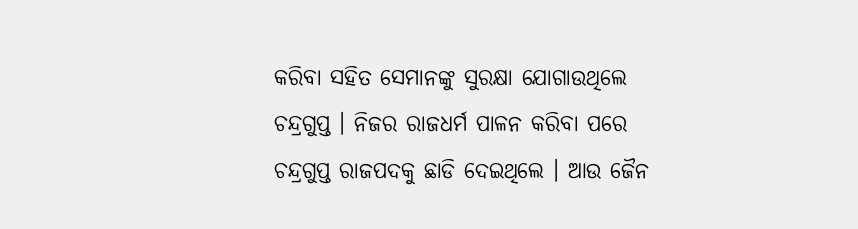କରିବା ସହିତ ସେମାନଙ୍କୁ ସୁରକ୍ଷା ଯୋଗାଉଥିଲେ ଚନ୍ଦ୍ରଗୁପ୍ତ । ନିଜର ରାଜଧର୍ମ ପାଳନ କରିବା ପରେ ଚନ୍ଦ୍ରଗୁପ୍ତ ରାଜପଦକୁ ଛାଡି ଦେଇଥିଲେ । ଆଉ ଜୈନ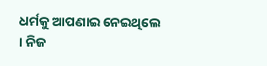ଧର୍ମକୁ ଆପଣାଇ ନେଇଥିଲେ । ନିଜ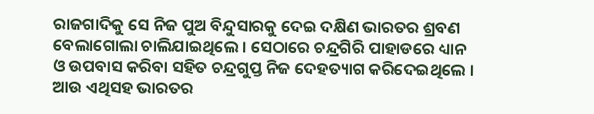ରାଜଗାଦିକୁ ସେ ନିଜ ପୁଅ ବିନ୍ଦୁସାରକୁ ଦେଇ ଦକ୍ଷିଣ ଭାରତର ଶ୍ରବଣ ବେଲାଗୋଲା ଚାଲିଯାଇଥିଲେ । ସେଠାରେ ଚନ୍ଦ୍ରଗିରି ପାହାଡରେ ଧ୍ୟାନ ଓ ଉପବାସ କରିବା ସହିତ ଚନ୍ଦ୍ରଗୁପ୍ତ ନିଜ ଦେହତ୍ୟାଗ କରିଦେଇଥିଲେ । ଆଉ ଏଥିସହ ଭାରତର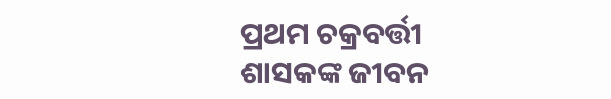ପ୍ରଥମ ଚକ୍ରବର୍ତ୍ତୀ ଶାସକଙ୍କ ଜୀବନ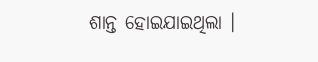ଶାନ୍ତ ହୋଇଯାଇଥିଲା ।